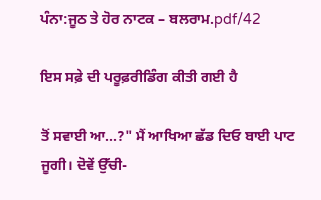ਪੰਨਾ:ਜੂਠ ਤੇ ਹੋਰ ਨਾਟਕ – ਬਲਰਾਮ.pdf/42

ਇਸ ਸਫ਼ੇ ਦੀ ਪਰੂਫ਼ਰੀਡਿੰਗ ਕੀਤੀ ਗਈ ਹੈ

ਤੋਂ ਸਵਾਈ ਆ...?" ਮੈਂ ਆਖਿਆ ਛੱਡ ਦਿਓ ਬਾਈ ਪਾਟ ਜੂਗੀ। ਦੋਵੇਂ ਉੱਚੀ-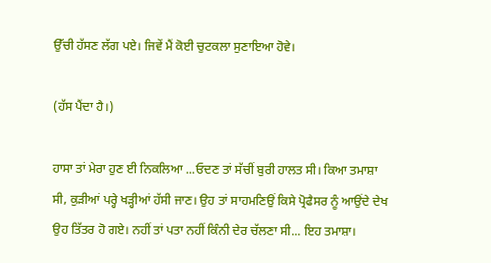ਉੱਚੀ ਹੱਸਣ ਲੱਗ ਪਏ। ਜਿਵੇਂ ਮੈਂ ਕੋਈ ਚੁਟਕਲਾ ਸੁਣਾਇਆ ਹੋਵੇ।

(ਹੱਸ ਪੈਂਦਾ ਹੈ।)

ਹਾਸਾ ਤਾਂ ਮੇਰਾ ਹੁਣ ਈ ਨਿਕਲਿਆ ...ਓਦਣ ਤਾਂ ਸੱਚੀਂ ਬੁਰੀ ਹਾਲਤ ਸੀ। ਕਿਆ ਤਮਾਸ਼ਾ ਸੀ, ਕੁੜੀਆਂ ਪਰ੍ਹੇ ਖੜ੍ਹੀਆਂ ਹੱਸੀ ਜਾਣ। ਉਹ ਤਾਂ ਸਾਹਮਣਿਉਂ ਕਿਸੇ ਪ੍ਰੋਫੈਸਰ ਨੂੰ ਆਉਂਦੇ ਦੇਖ ਉਹ ਤਿੱਤਰ ਹੋ ਗਏ। ਨਹੀਂ ਤਾਂ ਪਤਾ ਨਹੀਂ ਕਿੰਨੀ ਦੇਰ ਚੱਲਣਾ ਸੀ... ਇਹ ਤਮਾਸ਼ਾ।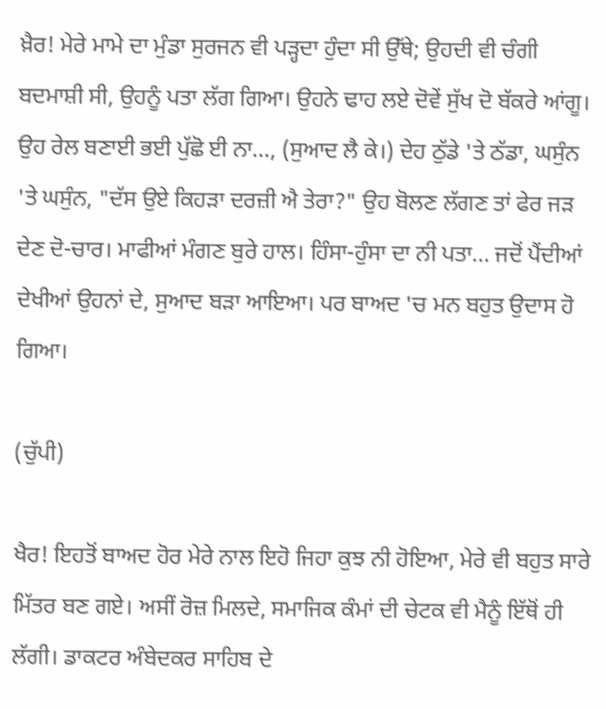ਖ਼ੈਰ! ਮੇਰੇ ਮਾਮੇ ਦਾ ਮੁੰਡਾ ਸੁਰਜਨ ਵੀ ਪੜ੍ਹਦਾ ਹੁੰਦਾ ਸੀ ਉੱਥੇ; ਉਹਦੀ ਵੀ ਚੰਗੀ ਬਦਮਾਸ਼ੀ ਸੀ, ਉਹਨੂੰ ਪਤਾ ਲੱਗ ਗਿਆ। ਉਹਨੇ ਢਾਹ ਲਏ ਦੋਵੇਂ ਸੁੱਖ ਦੋ ਬੱਕਰੇ ਆਂਗੂ। ਉਹ ਰੇਲ ਬਣਾਈ ਭਈ ਪੁੱਛੋ ਈ ਨਾ..., (ਸੁਆਦ ਲੈ ਕੇ।) ਦੇਹ ਠੁੱਡੇ 'ਤੇ ਠੱਡਾ, ਘਸੁੰਨ 'ਤੇ ਘਸੁੰਨ, "ਦੱਸ ਉਏ ਕਿਹੜਾ ਦਰਜ਼ੀ ਐ ਤੇਰਾ?" ਉਹ ਬੋਲਣ ਲੱਗਣ ਤਾਂ ਫੇਰ ਜੜ ਦੇਣ ਦੋ-ਚਾਰ। ਮਾਫੀਆਂ ਮੰਗਣ ਬੁਰੇ ਹਾਲ। ਹਿੰਸਾ-ਹੁੰਸਾ ਦਾ ਨੀ ਪਤਾ... ਜਦੋਂ ਪੈਂਦੀਆਂ ਦੇਖੀਆਂ ਉਹਨਾਂ ਦੇ, ਸੁਆਦ ਬੜਾ ਆਇਆ। ਪਰ ਬਾਅਦ 'ਚ ਮਨ ਬਹੁਤ ਉਦਾਸ ਹੋ ਗਿਆ।

(ਚੁੱਪੀ)

ਖੈਰ! ਇਹਤੋਂ ਬਾਅਦ ਹੋਰ ਮੇਰੇ ਨਾਲ ਇਹੋ ਜਿਹਾ ਕੁਝ ਨੀ ਹੋਇਆ, ਮੇਰੇ ਵੀ ਬਹੁਤ ਸਾਰੇ ਮਿੱਤਰ ਬਣ ਗਏ। ਅਸੀਂ ਰੋਜ਼ ਮਿਲਦੇ, ਸਮਾਜਿਕ ਕੰਮਾਂ ਦੀ ਚੇਟਕ ਵੀ ਮੈਨੂੰ ਇੱਥੋਂ ਹੀ ਲੱਗੀ। ਡਾਕਟਰ ਅੰਬੇਦਕਰ ਸਾਹਿਬ ਦੇ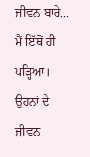ਜੀਵਨ ਬਾਰੇ... ਮੈਂ ਇੱਥੋਂ ਹੀ ਪੜ੍ਹਿਆ। ਉਹਨਾਂ ਦੇ ਜੀਵਨ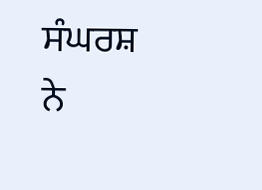ਸੰਘਰਸ਼ ਨੇ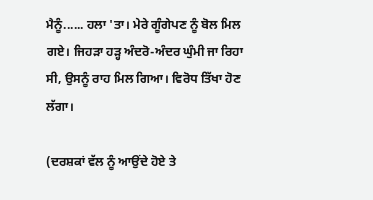ਮੈਨੂੰ...... ਹਲਾ 'ਤਾ। ਮੇਰੇ ਗੂੰਗੇਪਣ ਨੂੰ ਬੋਲ ਮਿਲ ਗਏ। ਜਿਹੜਾ ਹੜ੍ਹ ਅੰਦਰੋ-ਅੰਦਰ ਘੁੰਮੀ ਜਾ ਰਿਹਾ ਸੀ, ਉਸਨੂੰ ਰਾਹ ਮਿਲ ਗਿਆ। ਵਿਰੋਧ ਤਿੱਖਾ ਹੋਣ ਲੱਗਾ।

(ਦਰਸ਼ਕਾਂ ਵੱਲ ਨੂੰ ਆਉਂਦੇ ਹੋਏ ਤੇ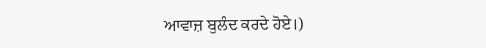ਆਵਾਜ਼ ਬੁਲੰਦ ਕਰਦੇ ਹੋਏ।)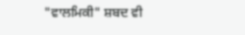"ਵਾਲਮਿਕੀ" ਸ਼ਬਦ ਵੀ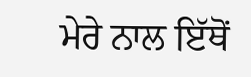ਮੇਰੇ ਨਾਲ ਇੱਥੋਂ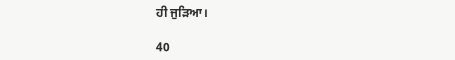ਹੀ ਜੁੜਿਆ।

40